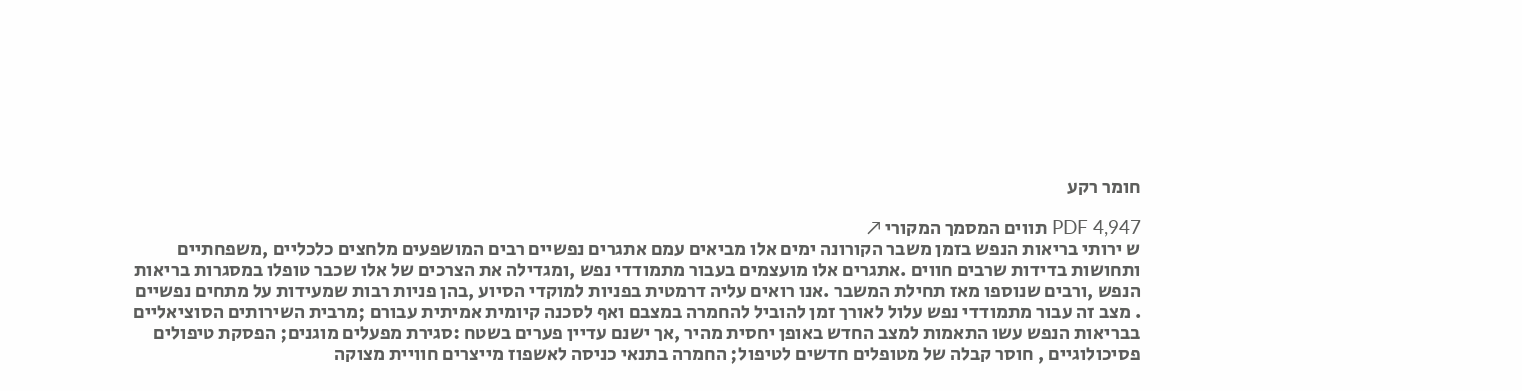חומר רקע

PDF 4,947 תווים המסמך המקורי ↗
ש ירותי בריאות הנפש בזמן משבר הקורונה ימים אלו מביאים עמם אתגרים נפשיים רבים המושפעים מלחצים כלכליים ,משפחתיים ותחושות בדידות שרבים חווים .אתגרים אלו מועצמים בעבור מתמודדי נפש ,ומגדילה את הצרכים של אלו שכבר טופלו במסגרות בריאות הנפש ,ורבים שנוספו מאז תחילת המשבר .אנו רואים עליה דרמטית בפניות למוקדי הסיוע ,בהן פניות רבות שמעידות על מתחים נפשיים . מצב זה עבור מתמודדי נפש עלול לאורך זמן להוביל להחמרה במצבם ואף לסכנה קיומית אמיתית עבורם ;מרבית השירותים הסוציאליים בבריאות הנפש עשו התאמות למצב החדש באופן יחסית מהיר ,אך ישנם עדיין פערים בשטח :סגירת מפעלים מוגנים; הפסקת טיפולים פסיכולוגיים , חוסר קבלה של מטופלים חדשים לטיפול; החמרה בתנאי כניסה לאשפוז מייצרים חוויית מצוקה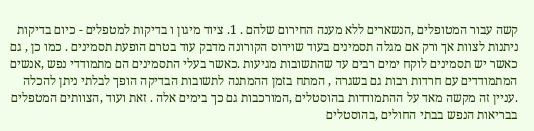קשה עבור המטופלים ,הנשארים ללא מענה החירום שלהם . 1. ציוד מיגון ו בדיקות למטפלים - כיום בדיקות ניתנות לצוות אך ורק אם מגלה תסמינים בעוד שוירוס הקורונה מדבק עוד בטרם הופעת תסמינים . כמו כן , גם כאשר יש תסמינים לוקח ימים רבים עד שהתשובות מגיעות .כאשר בעלי התסמינים הם מתמודדי נפש ,אנשים המתמודדים עם חרדות רבות גם בשגרה , המתח בזמן ההמתנה לתשובות הבדיקה הופך לבלתי ניתן להכלה .עניין זה מקשה מאד על ההתמודדות בהוסטלים ,המורכבות גם כך בימים אלה . זאת ועוד ,הצוותים המטפלים בבריאות הנפש בבתי החולים ,בהוסטלים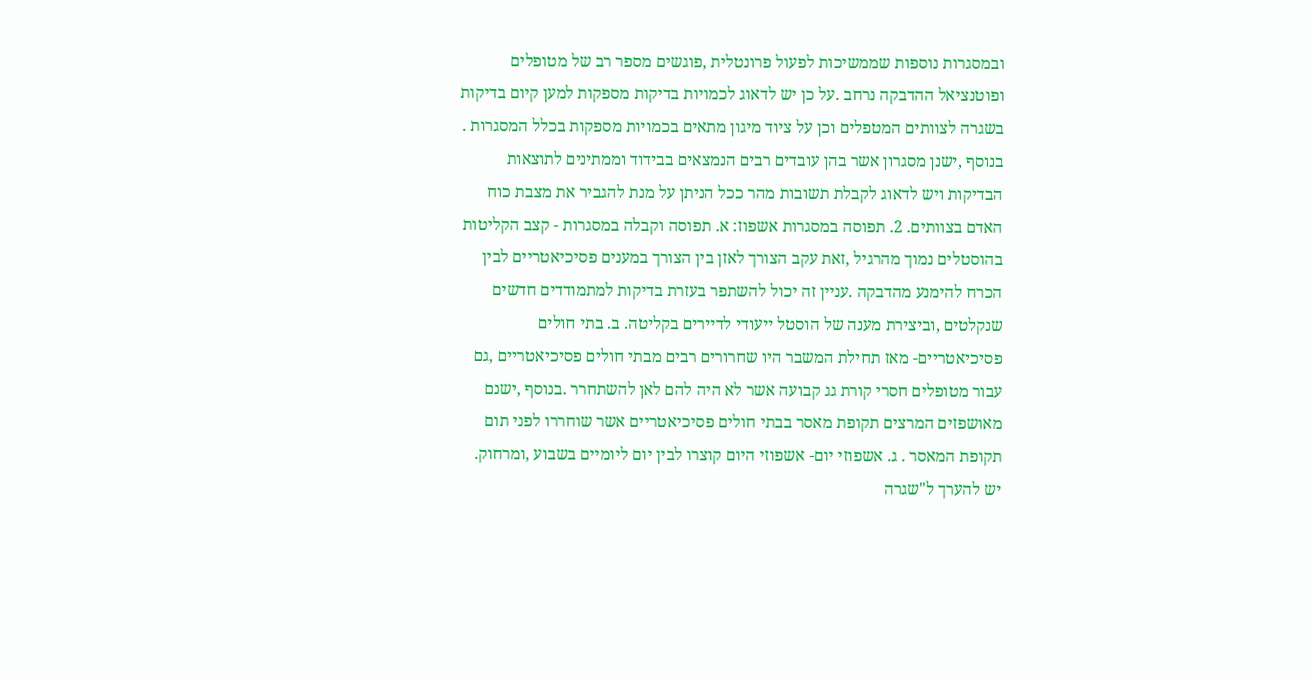ובמסגרות נוספות שממשיכות לפעול פרונטלית ,פוגשים מספר רב של מטופלים ופוטנציאל ההדבקה נרחב .על כן יש לדאוג לכמויות בדיקות מספקות למען קיום בדיקות בשגרה לצוותים המטפלים וכן על ציוד מיגון מתאים בכמויות מספקות בכלל המסגרות . בנוסף ,ישנן מסגרון אשר בהן עובדים רבים הנמצאים בבידוד וממתינים לתוצאות הבדיקות ויש לדאוג לקבלת תשובות מהר ככל הניתן על מנת להגביר את מצבת כוח האדם בצוותים. 2. תפוסה במסגרות אשפוז: א. תפוסה וקבלה במסגרות - קצב הקליטות בהוסטלים נמוך מהרגיל ,זאת עקב הצורך לאזן בין הצורך במענים פסיכיאטריים לבין הכרח להימנע מהדבקה .עניין זה יכול להשתפר בעזרת בדיקות למתמודדים חדשים שנקלטים ,וביצירת מענה של הוסטל ייעודי לדיירים בקליטה. ב. בתי חולים פסיכיאטריים- מאז תחילת המשבר היו שחרורים רבים מבתי חולים פסיכיאטריים ,גם עבור מטופלים חסרי קורת גג קבועה אשר לא היה להם לאן להשתחרר .בנוסף ,ישנם מאושפזים המרצים תקופת מאסר בבתי חולים פסיכיאטריים אשר שוחררו לפני תום תקופת המאסר . ג. אשפוזי יום- אשפוזי היום קוצרו לבין יום ליומיים בשבוע ,ומרחוק. יש להערך ל"שגרה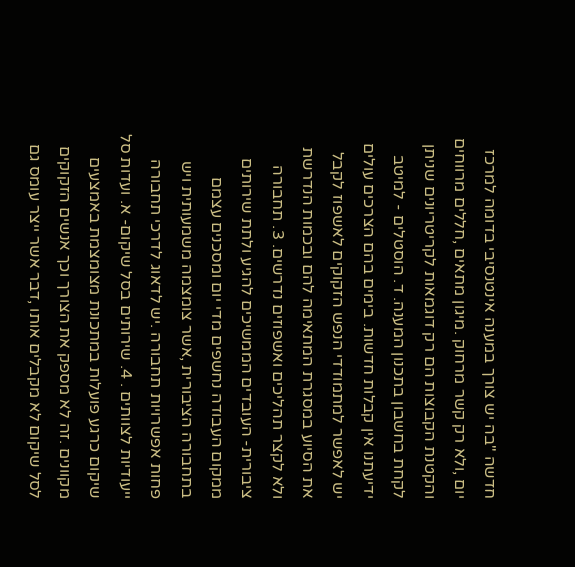חדשה "בה יש צורך במענה אינטנסיבי בדומה למרכז יום ,ולא רק קשר מרחוק .מיגון מתאים ,חללים מרווחים והקטנת הקבוצות הם רק דוגמאות לקריטריונים שניתן לקחת בחשבון בתכנון המענה. ד. הוסטלים - למיטב ידיעתנו אין קבלות חדשות. בימים בהם הצרכים עולים יש לאפשר למתמודדי הנפש הזקוקים לאשפוז לקבל את הסיוע במסגרת המתאימה להם ובכמות הנדרשת ולא לקצר תהליכים ואשפוזים נדרשים. 3. תחבורה ציבורית- העובדים הממשיכים להגיע ולתת שירותים ממקום העבודה נחשפים מדי יום ומסכנים עצמם בתחבורה הציבורית ,אשר צומצמה משמעותית ויש פחות אפשרויות תחבורה .יש לדאוג לדרכי תחבורה ייעודיות לצוותים . 4. שירותים בסל שיקום- א. ועדות סל שיקום כרגע פועלות במתכונת מצומצמת באמצעים מקוונים .זה לא מספק את הצורך וכך אנשים הזקוקים לסל שיקום לא מקבלים אותו ,דבר אשר ייצר עומס גם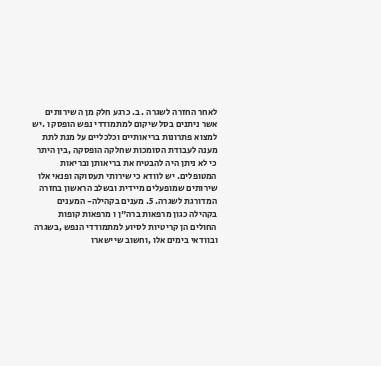לאחר החזרה לשגרה . ב. כרגע חלק מן ה שירותים אשר ניתנים בסל שיקום למתמודדי נפש הופסק ו .יש למצוא פתרונות בריאותיים וכלכליים על מנת לתת מענה לעבודת הסומכות שחלקה הופסקה ,בין היתר כי לא ניתן היה להבטיח את בריאותן ובריאות המטופלים. יש לוודא כי שירותי תעסוקה ופנאי אלו שירותים שמופעלים מיידית ובשלב הראשון בחזרה המדורגת לשגרה. 5. מענים בקהילה- המענים בקהילה כגון מרפאות ברה"ן ו מרפאות קופות החולים הן קריטיות לסיוע למתמודדי הנפש ,בשגרה ובוודאי בימים אלו ,וחשוב שיישארו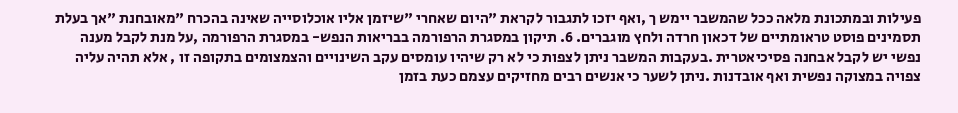פעילות ובמתכונת מלאה ככל שהמשבר יימש ך ,ואף יזכו לתגבור לקראת "היום שאחרי "שיזמן אליו אוכלוסייה שאינה בהכרח "מאובחנת "אך בעלת תסמינים פוסט טראומתיים של דכאון חרדה ולחץ מוגברים. 6. תיקון במסגרת הרפורמה בבריאות הנפש- במסגרת הרפורמה ,על מנת לקבל מענה נפשי יש לקבל אבחנה פסיכיאטרית .בעקבות המשבר ניתן לצפות כי לא רק שיהיו עומסים עקב השינויים והצמצומים בתקופה זו , אלא תהיה עליה צפויה במצוקה נפשית ואף אובדנות .ניתן לשער כי אנשים רבים מחזיקים עצמם כעת בזמן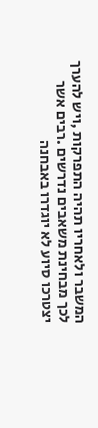המשבר ולאחריו תהיה התפרקות ,ויש להערך לכך מבחינת משאבים נדרשים .רבים אשר יצטרכו סיוע לא יוגדרו באבחנה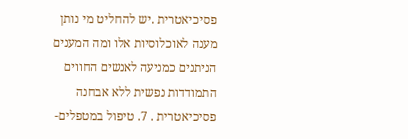פסיכיאטרית .יש להחליט מי נותן מענה לאוכלוסיות אלו ומה המענים הניתנים כמניעה לאנשים החווים התמודדות נפשית ללא אבחנה פסיכיאטרית . 7. טיפול במטפלים-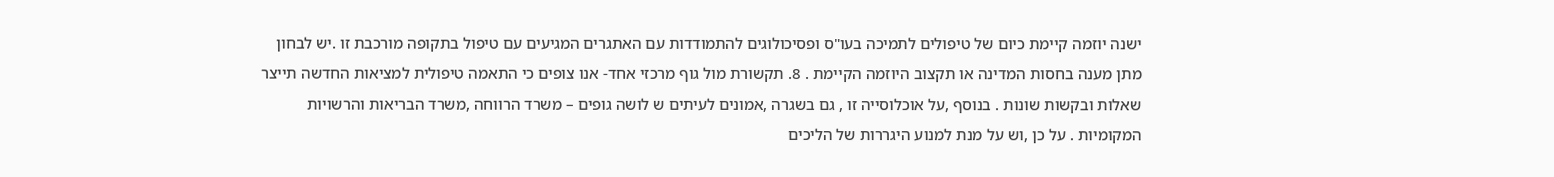ישנה יוזמה קיימת כיום של טיפולים לתמיכה בעו"ס ופסיכולוגים להתמודדות עם האתגרים המגיעים עם טיפול בתקופה מורכבת זו .יש לבחון מתן מענה בחסות המדינה או תקצוב היוזמה הקיימת . 8. תקשורת מול גוף מרכזי אחד- אנו צופים כי התאמה טיפולית למציאות החדשה תייצר שאלות ובקשות שונות . בנוסף ,על אוכלוסייה זו , גם בשגרה ,אמונים לעיתים ש לושה גופים – משרד הרווחה ,משרד הבריאות והרשויות המקומיות . על כן ,וש על מנת למנוע היגררות של הליכים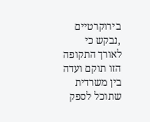בירוקרטיים ,נבקש כי לאורך התקופה הזו תוקם ועדה בין משרדית שתוכל לספק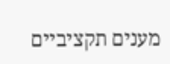מענים תקציביים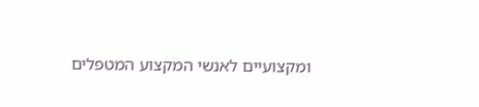ומקצועיים לאנשי המקצוע המטפלים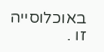באוכלוסייה זו .